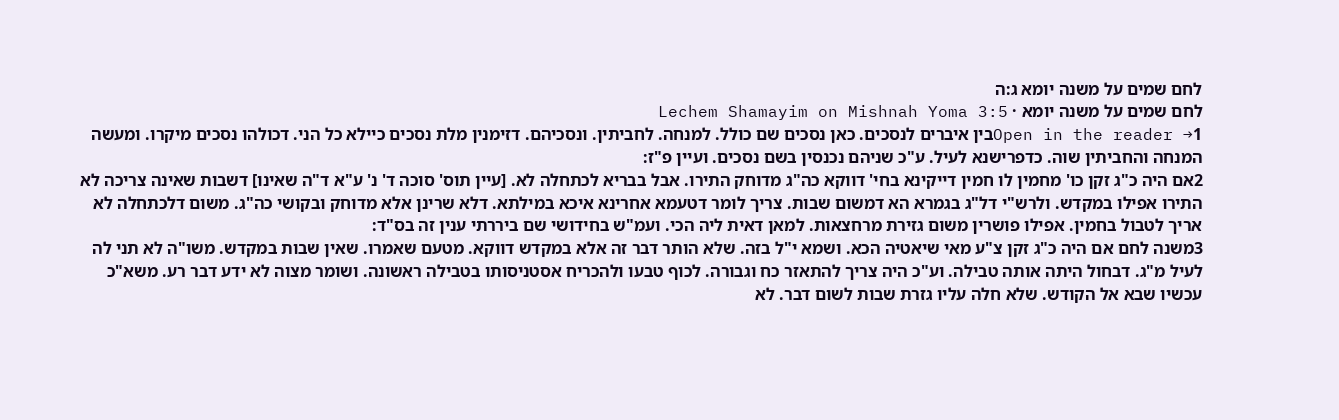לחם שמים על משנה יומא ג:ה
לחם שמים על משנה יומא · Lechem Shamayim on Mishnah Yoma 3:5
Open in the reader →1בין איברים לנסכים. כאן נסכים שם כולל. למנחה. לחביתין. ונסכיהם. דזימנין מלת נסכים כיילא כל הני. דכולהו נסכים מיקרו. ומעשה המנחה והחביתין שוה. כדפרישנא לעיל. ע"כ שניהם נכנסין בשם נסכים. ועיין פ"ז:
2אם היה כ"ג זקן כו' מחמין לו חמין דייקינא בחי' דווקא כה"ג מדוחק התירו. אבל בבריא לכתחלה לא. [עיין תוס' סוכה ד' נ' ע"א ד"ה שאינו] דשבות שאינה צריכה לא התירו אפילו במקדש. ולרש"י דל"ג בגמרא הא דמשום שבות. צריך לומר דטעמא אחרינא איכא במילתא. דלא שרינן אלא מדוחק ובקושי כה"ג. משום דלכתחלה לא אריך לטבול בחמין. אפילו פושרין משום גזירת מרחצאות. למאן דאית ליה הכי. ועמ"ש בחידושי שם ביררתי ענין זה בס"ד:
3משנה לחם אם היה כ"ג זקן צ"ע מאי שיאטיה הכא. ושמא י"ל בזה. שלא הותר דבר זה אלא במקדש דווקא. מטעם שאמרו. שאין שבות במקדש. משו"ה לא תני לה לעיל מ"ג. דבחול היתה אותה טבילה. וע"כ היה צריך להתאזר כח וגבורה. לכוף טבעו ולהכריח אסטניסותו בטבילה ראשונה. ושומר מצוה לא ידע דבר רע. משא"כ עכשיו שבא אל הקודש. שלא חלה עליו גזרת שבות לשום דבר. לא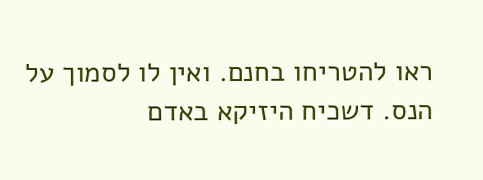ראו להטריחו בחנם. ואין לו לסמוך על הנס. דשכיח היזיקא באדם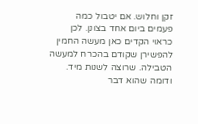זקן וחלוש. אם יטבול כמה פעמים ביום אחד בצונן. לכן כראוי הקדים כאן מעשה החמין להפשירן שקודם בהכרח למעשה הטבילה. שרוצה לשנות מיד. ודומה שהוא דבר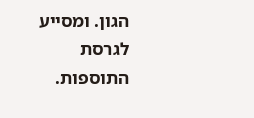הגון. ומסייע לגרסת התוספות.